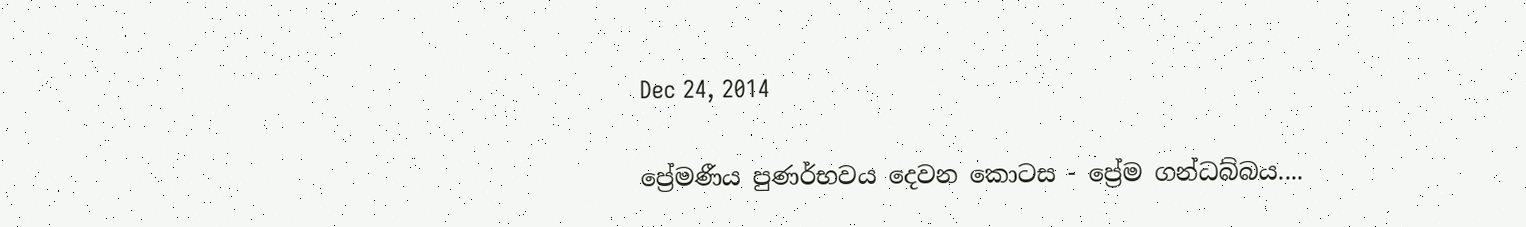Dec 24, 2014

ප්‍රේමණීය පුණර්භවය දෙවන කොටස - ප්‍රේම ගන්ධබ්බය....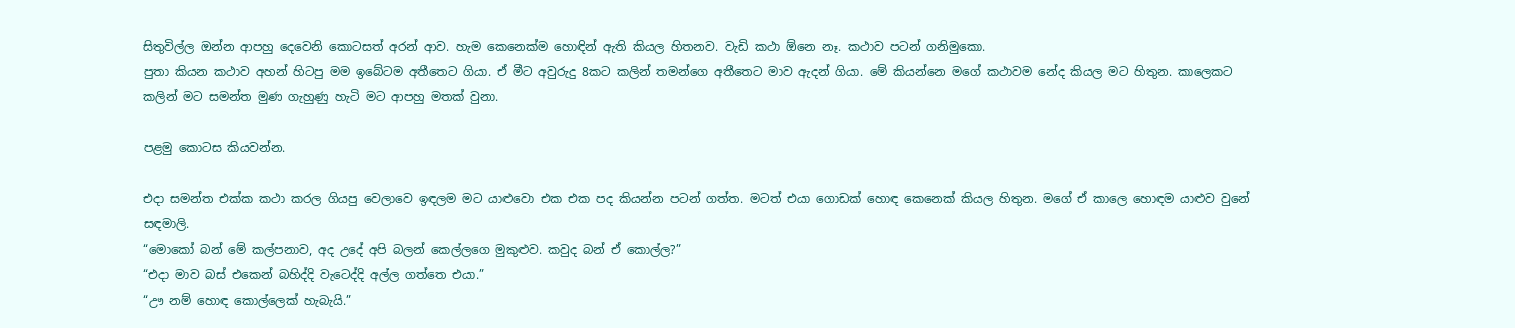සිතුවිල්ල ඔන්න ආපහු දෙවෙනි කොටසත් අරන් ආව. හැම කෙනෙක්ම හොඳින් ඇති කියල හිතනව. වැඩි කථා ඕනෙ නෑ. කථාව පටන් ගනිමුකො.
පුතා කියන කථාව අහන් හිටපු මම ඉබේටම අතීතෙට ගියා. ඒ මීට අවුරුදු 8කට කලින් තමන්ගෙ අතීතෙට මාව ඇදන් ගියා. මේ කියන්නෙ මගේ කථාවම නේද කියල මට හිතුන. කාලෙකට කලින් මට සමන්ත මුණ ගැහුණු හැටි මට ආපහු මතක් වුනා.

පළමු කොටස කියවන්න.

එදා සමන්ත එක්ක කථා කරල ගියපු වෙලාවෙ ඉඳලම මට යාළුවො එක එක පද කියන්න පටන් ගත්ත. මටත් එයා ගොඩක් හොඳ කෙනෙක් කියල හිතුන. මගේ ඒ කාලෙ හොඳම යාළුව වුනේ සඳමාලි.
“මොකෝ බන් මේ කල්පනාව, අද උදේ අපි බලන් කෙල්ලගෙ මුකුළුව. කවුද බන් ඒ කොල්ල?”
“එදා මාව බස් එකෙන් බහිද්දි වැටෙද්දි අල්ල ගත්තෙ එයා.”
“ඌ නම් හොඳ කොල්ලෙක් හැබැයි.”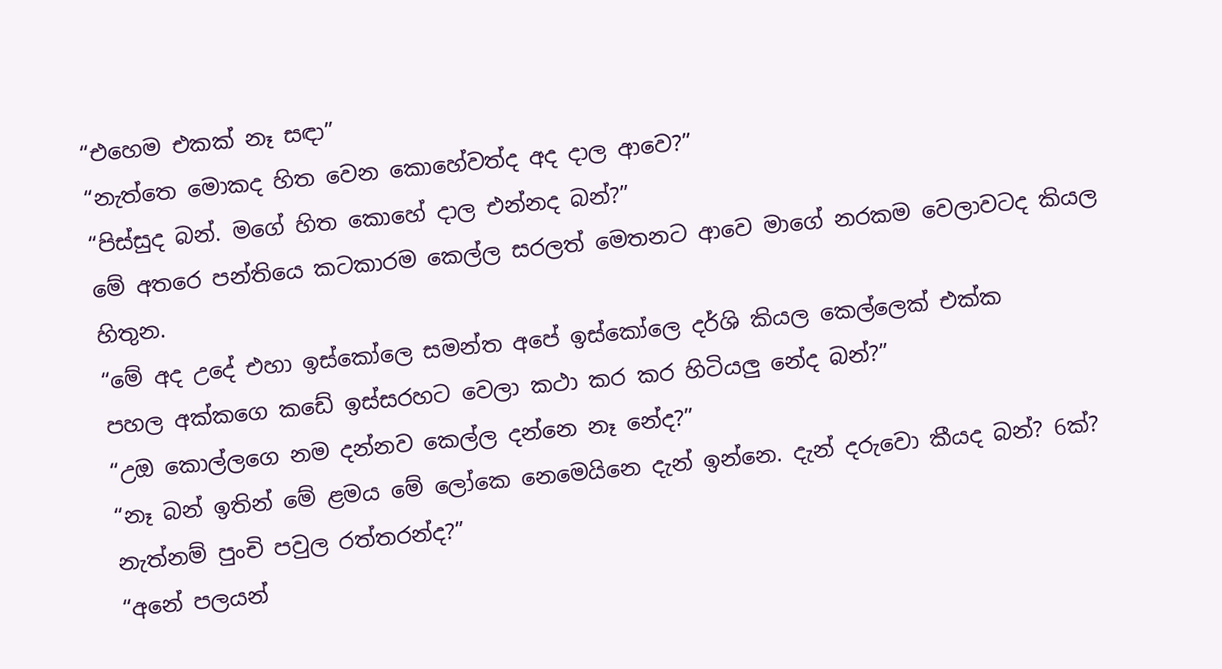“එහෙම එකක් නෑ සඳා”
“නැත්තෙ මොකද හිත වෙන කොහේවත්ද අද දාල ආවෙ?”
“පිස්සුද බන්. මගේ හිත කොහේ දාල එන්නද බන්?”
මේ අතරෙ පන්තියෙ කටකාරම කෙල්ල සරලත් මෙතනට ආවෙ මාගේ නරකම වෙලාවටද කියල හිතුන.
“මේ අද උදේ එහා ඉස්කෝලෙ සමන්ත අපේ ඉස්කෝලෙ දර්ශි කියල කෙල්ලෙක් එක්ක පහල ‍අක්කගෙ කඩේ ඉස්සරහට වෙලා කථා කර කර හිටියලු නේද බන්?”
“උඔ කොල්ලගෙ නම දන්නව කෙල්ල දන්නෙ නෑ නේද?”
“නෑ බන් ඉතින් මේ ළමය මේ ලෝකෙ නෙමෙයිනෙ දැන් ඉන්නෙ. දැන් දරුවො කීයද බන්? 6ක්? නැත්නම් පුංචි පවුල රත්තරන්ද?”
“අනේ පලයන්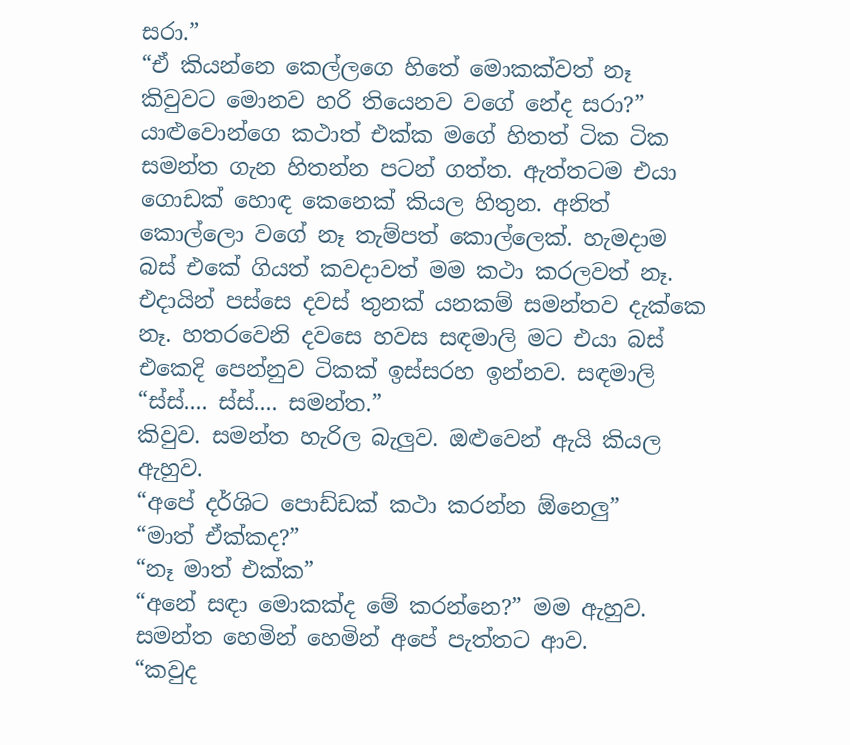සරා.”
“ඒ කියන්නෙ කෙල්ලගෙ හිතේ මොකක්වත් නෑ කිවුවට මොනව හරි තියෙනව වගේ නේද සරා?”
යාළුවොන්ගෙ කථාත් එක්ක මගේ හිතත් ටික ටික සමන්ත ගැන හිතන්න පටන් ගත්ත. ඇත්තටම එයා ගොඩක් හොඳ කෙනෙක් කියල හිතුන. අනිත් කොල්ලො වගේ නෑ තැම්පත් කොල්ලෙක්. හැමදාම බස් එකේ ගියත් කවදාවත් මම කථා කරලවත් නෑ. එදායින් පස්සෙ දවස් තුනක් යනකම් සමන්තව දැක්කෙ නෑ. හතරවෙනි දවසෙ හවස සඳමාලි මට එයා බස් එකෙදි පෙන්නුව ටිකක් ඉස්සරහ ඉන්නව. සඳමාලි
“ස්ස්.... ස්ස්.... සමන්ත.”
කිවුව. සමන්ත හැරිල බැලුව. ඔළුවෙන් ඇයි කියල ඇහුව.
“අපේ දර්ශිට පොඩ්ඩක් කථා කරන්න ඕනෙලු”
“මාත් ඒක්කද?”
“නෑ මාත් එක්ක”
“අනේ සඳා මොකක්ද මේ කරන්නෙ?” මම ඇහුව.
සමන්ත හෙමින් හෙමින් අපේ පැත්තට ආව.
“කවුද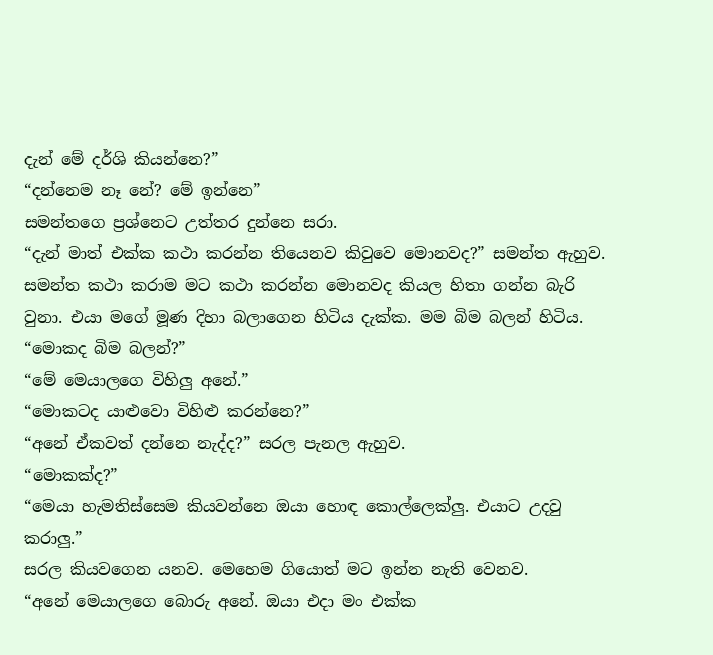දැන් මේ දර්ශි කියන්නෙ?”
“දන්නෙම නෑ නේ? මේ ඉන්නෙ”
සමන්තගෙ ප්‍රශ්නෙට උත්තර දුන්නෙ සරා.
“දැන් මාත් එක්ක කථා කරන්න තියෙනව කිවුවෙ මොනවද?” සමන්ත ඇහුව.
සමන්ත කථා කරාම ම‍ට කථා කරන්න මොනවද කියල හිතා ගන්න බැරි වුනා. එයා මගේ මූණ දිහා බලාගෙන හිටිය දැක්ක. මම බිම බලන් හිටිය.
“මොකද බිම බලන්?”
“මේ මෙයාලගෙ විහිලු අනේ.”
“මොකටද යාළුවො විහිළු කරන්නෙ?”
“අනේ ඒකවත් දන්නෙ නැද්ද?” සරල පැනල ඇහුව.
“මොකක්ද?”
“මෙයා හැමතිස්සෙම කියවන්නෙ ඔයා හොඳ කොල්ලෙක්ලු. එයාට උදවු කරාලු.”
සරල කියවගෙන යනව. මෙහෙම ගියොත් මට ඉන්න නැති වෙනව.
“අනේ මෙයාලගෙ බොරු අනේ. ඔයා එදා මං එක්ක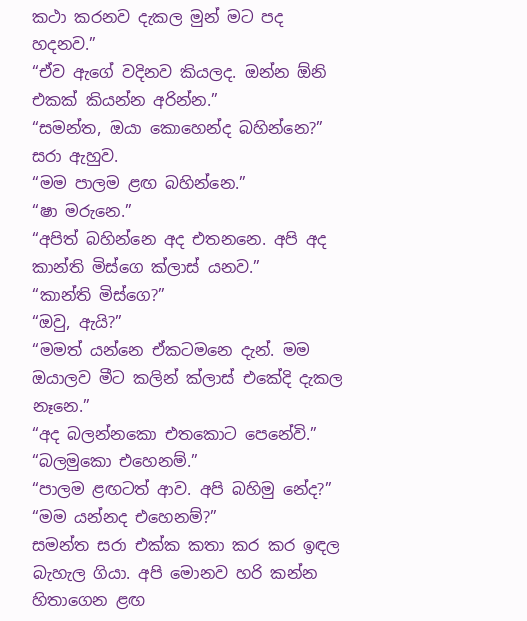කථා කරනව දැකල මුන් මට පද හදනව.”
“ඒව ඇගේ වදිනව කියලද. ඔන්න ඕනි එකක් කියන්න අරින්න.”
“සමන්ත, ඔයා කොහෙන්ද බහින්නෙ?” සරා ඇහුව.
“මම පාලම ළඟ බහින්නෙ.”
“ෂා මරුනෙ.”
“අපිත් බහින්නෙ අද එතනනෙ. අපි අද කාන්ති මිස්ගෙ ක්ලාස් යනව.”
“කාන්ති මිස්ගෙ?”
“ඔවු, ඇයි?”
“මමත් යන්නෙ ඒකටමනෙ දැන්. මම ඔයාලව මීට කලින් ක්ලාස් එකේදි දැකල නෑනෙ.”
“අද බලන්නකො එතකොට පෙනේවි.”
“බලමුකො එහෙනම්.”
“පාලම ළඟටත් ආව. අපි බහිමු නේද?”
“මම යන්නද එහෙනම්?”
සමන්ත සරා එක්ක කතා කර කර ඉඳල බැහැල ගියා. අපි මොනව හරි කන්න හිතාගෙන ළඟ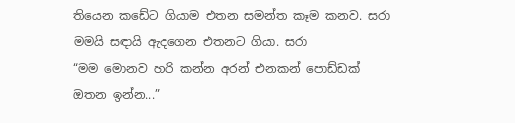තියෙන කඩේට ගියාම එතන සමන්ත කෑම කනව. සරා මමයි සඳායි ඇදගෙන එතනට ගියා. සරා
“මම මොනව හරි කන්න අරන් එනකන් පොඩ්ඩක් ඔතන ඉන්න...”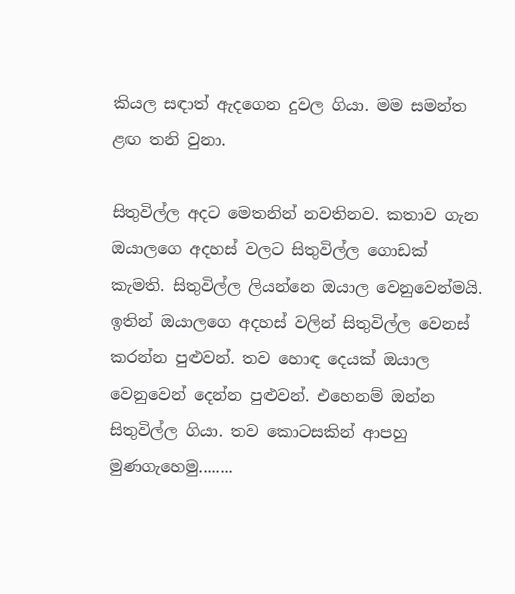කියල සඳාත් ඇදගෙන දුවල ගියා. මම සමන්ත ළඟ තනි වුනා.

සිතුවිල්ල අදට මෙතනින් නවතිනව. කතාව ගැන ඔයාලගෙ අදහස් වලට සිතුවිල්ල ගොඩක් කැමති. සිතුවිල්ල ලියන්නෙ ඔයාල වෙනුවෙන්මයි. ඉතින් ඔයාලගෙ අදහස් වලින් සිතුවිල්ල වෙනස් කරන්න පුළුවන්. තව හොඳ දෙයක් ඔයාල වෙනුවෙන් දෙන්න පුළුවන්. එහෙනම් ඔන්න සිතුවිල්ල ගියා. තව කොටසකින් ආපහු මුණගැහෙමු........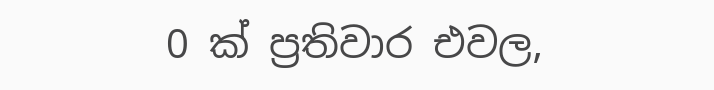0 ක් ප්‍රතිවාර එවල,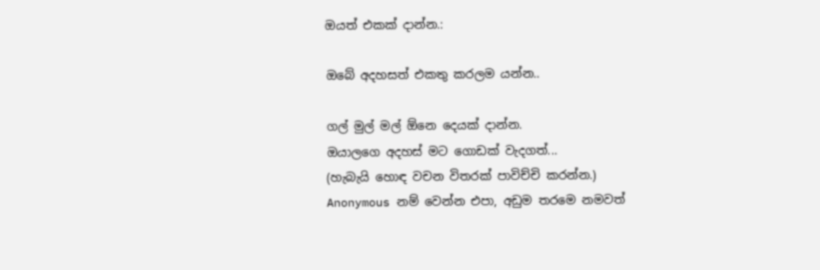ඔයත් එකක් දාන්න.:

ඔබේ අදහසත් එකතු කරලම යන්න..

ගල් මුල් මල් ඕනෙ දෙයක් දාන්න.
ඔයාලගෙ අදහස් මට ගොඩක් වැදගත්...
(හැබැයි හොඳ වචන විතරක් පාවිච්චි කරන්න.)
Anonymous නම් වෙන්න එපා, අඩුම තරමෙ නමවත්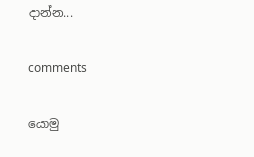දාන්න...

comments

යොමු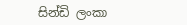සින්ඩි ලංකා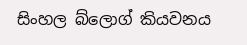සිංහල බ්ලොග් කියවනය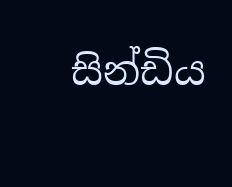සින්ඩිය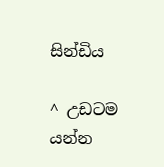සින්ඩිය

^ උඩටම යන්න